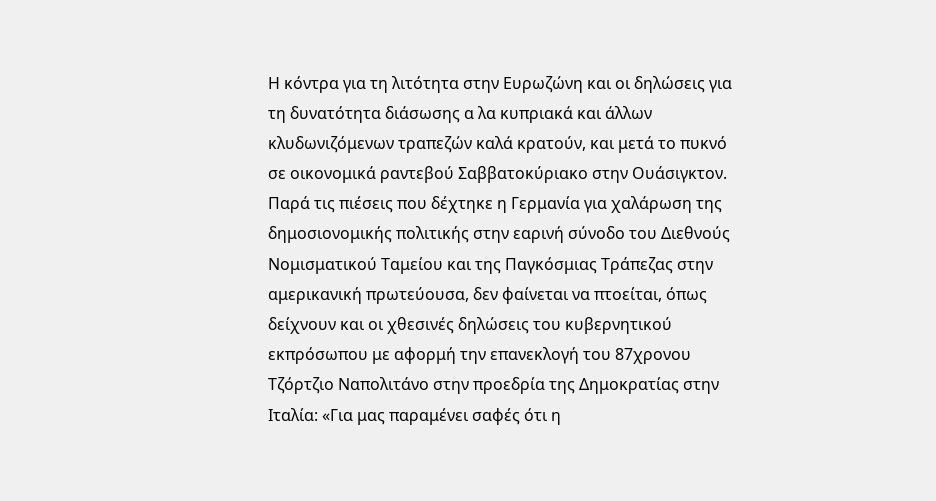Η κόντρα για τη λιτότητα στην Ευρωζώνη και οι δηλώσεις για τη δυνατότητα διάσωσης α λα κυπριακά και άλλων κλυδωνιζόμενων τραπεζών καλά κρατούν, και μετά το πυκνό σε οικονομικά ραντεβού Σαββατοκύριακο στην Ουάσιγκτον. Παρά τις πιέσεις που δέχτηκε η Γερμανία για χαλάρωση της δημοσιονομικής πολιτικής στην εαρινή σύνοδο του Διεθνούς Νομισματικού Ταμείου και της Παγκόσμιας Τράπεζας στην αμερικανική πρωτεύουσα, δεν φαίνεται να πτοείται, όπως δείχνουν και οι χθεσινές δηλώσεις του κυβερνητικού εκπρόσωπου με αφορμή την επανεκλογή του 87χρονου Τζόρτζιο Ναπολιτάνο στην προεδρία της Δημοκρατίας στην Ιταλία: «Για μας παραμένει σαφές ότι η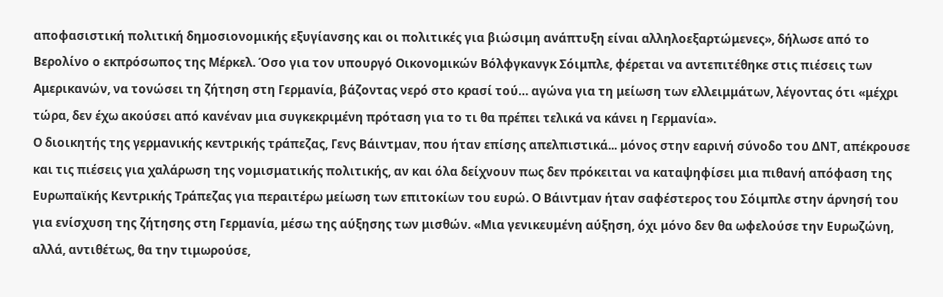αποφασιστική πολιτική δημοσιονομικής εξυγίανσης και οι πολιτικές για βιώσιμη ανάπτυξη είναι αλληλοεξαρτώμενες», δήλωσε από το Βερολίνο ο εκπρόσωπος της Μέρκελ. Όσο για τον υπουργό Οικονομικών Βόλφγκανγκ Σόιμπλε, φέρεται να αντεπιτέθηκε στις πιέσεις των Αμερικανών, να τονώσει τη ζήτηση στη Γερμανία, βάζοντας νερό στο κρασί τού… αγώνα για τη μείωση των ελλειμμάτων, λέγοντας ότι «μέχρι τώρα, δεν έχω ακούσει από κανέναν μια συγκεκριμένη πρόταση για το τι θα πρέπει τελικά να κάνει η Γερμανία».
Ο διοικητής της γερμανικής κεντρικής τράπεζας, Γενς Βάιντμαν, που ήταν επίσης απελπιστικά... μόνος στην εαρινή σύνοδο του ΔΝΤ, απέκρουσε και τις πιέσεις για χαλάρωση της νομισματικής πολιτικής, αν και όλα δείχνουν πως δεν πρόκειται να καταψηφίσει μια πιθανή απόφαση της Ευρωπαϊκής Κεντρικής Τράπεζας για περαιτέρω μείωση των επιτοκίων του ευρώ. Ο Βάιντμαν ήταν σαφέστερος του Σόιμπλε στην άρνησή του για ενίσχυση της ζήτησης στη Γερμανία, μέσω της αύξησης των μισθών. «Μια γενικευμένη αύξηση, όχι μόνο δεν θα ωφελούσε την Ευρωζώνη, αλλά, αντιθέτως, θα την τιμωρούσε,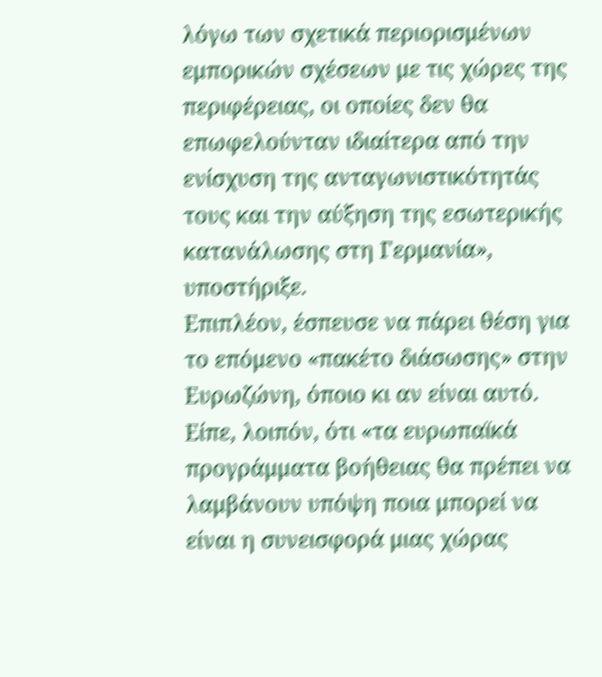λόγω των σχετικά περιορισμένων εμπορικών σχέσεων με τις χώρες της περιφέρειας, οι οποίες δεν θα επωφελούνταν ιδιαίτερα από την ενίσχυση της ανταγωνιστικότητάς τους και την αύξηση της εσωτερικής κατανάλωσης στη Γερμανία», υποστήριξε.
Επιπλέον, έσπευσε να πάρει θέση για το επόμενο «πακέτο διάσωσης» στην Ευρωζώνη, όποιο κι αν είναι αυτό. Είπε, λοιπόν, ότι «τα ευρωπαϊκά προγράμματα βοήθειας θα πρέπει να λαμβάνουν υπόψη ποια μπορεί να είναι η συνεισφορά μιας χώρας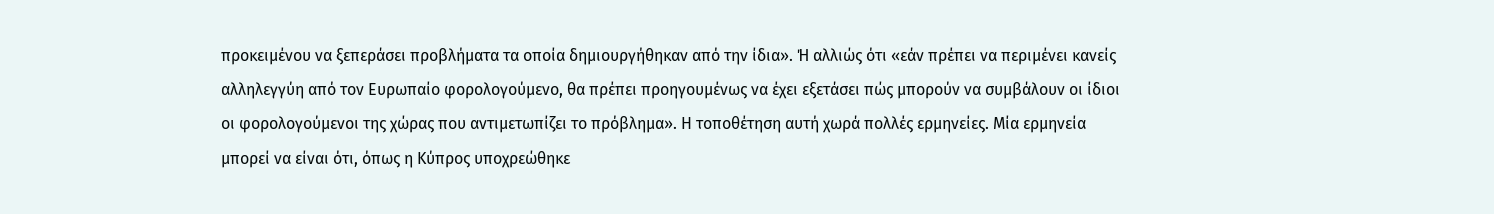προκειμένου να ξεπεράσει προβλήματα τα οποία δημιουργήθηκαν από την ίδια». Ή αλλιώς ότι «εάν πρέπει να περιμένει κανείς αλληλεγγύη από τον Ευρωπαίο φορολογούμενο, θα πρέπει προηγουμένως να έχει εξετάσει πώς μπορούν να συμβάλουν οι ίδιοι οι φορολογούμενοι της χώρας που αντιμετωπίζει το πρόβλημα». Η τοποθέτηση αυτή χωρά πολλές ερμηνείες. Μία ερμηνεία μπορεί να είναι ότι, όπως η Κύπρος υποχρεώθηκε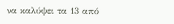να καλύψει τα 13 από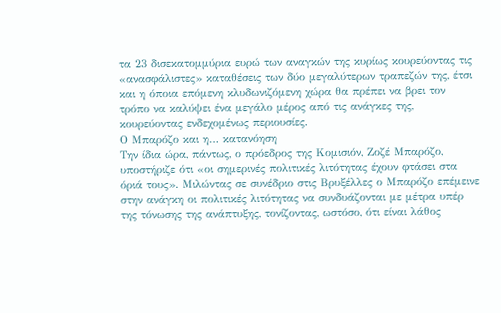τα 23 δισεκατομμύρια ευρώ των αναγκών της κυρίως κουρεύοντας τις «ανασφάλιστες» καταθέσεις των δύο μεγαλύτερων τραπεζών της, έτσι και η όποια επόμενη κλυδωνιζόμενη χώρα θα πρέπει να βρει τον τρόπο να καλύψει ένα μεγάλο μέρος από τις ανάγκες της, κουρεύοντας ενδεχομένως περιουσίες.
Ο Μπαρόζο και η… κατανόηση
Την ίδια ώρα, πάντως, ο πρόεδρος της Κομισιόν, Ζοζέ Μπαρόζο, υποστήριζε ότι «οι σημερινές πολιτικές λιτότητας έχουν φτάσει στα όριά τους». Μιλώντας σε συνέδριο στις Βρυξέλλες ο Μπαρόζο επέμεινε στην ανάγκη οι πολιτικές λιτότητας να συνδυάζονται με μέτρα υπέρ της τόνωσης της ανάπτυξης, τονίζοντας, ωστόσο, ότι είναι λάθος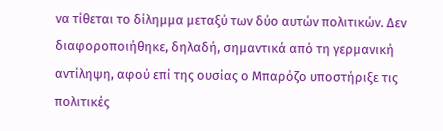να τίθεται το δίλημμα μεταξύ των δύο αυτών πολιτικών. Δεν διαφοροποιήθηκε, δηλαδή, σημαντικά από τη γερμανική αντίληψη, αφού επί της ουσίας ο Μπαρόζο υποστήριξε τις πολιτικές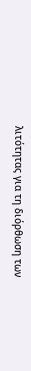λιτότητας για τη διόρθωση των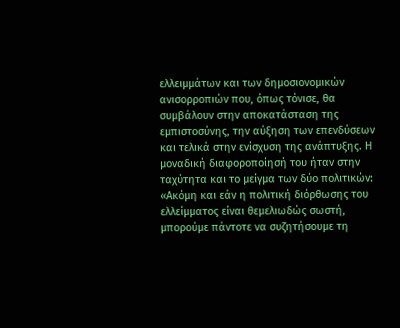ελλειμμάτων και των δημοσιονομικών ανισορροπιών που, όπως τόνισε, θα συμβάλουν στην αποκατάσταση της εμπιστοσύνης, την αύξηση των επενδύσεων και τελικά στην ενίσχυση της ανάπτυξης. Η μοναδική διαφοροποίησή του ήταν στην ταχύτητα και το μείγμα των δύο πολιτικών: «Ακόμη και εάν η πολιτική διόρθωσης του ελλείμματος είναι θεμελιωδώς σωστή, μπορούμε πάντοτε να συζητήσουμε τη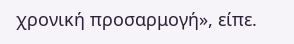χρονική προσαρμογή», είπε.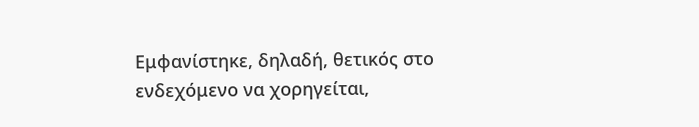Εμφανίστηκε, δηλαδή, θετικός στο ενδεχόμενο να χορηγείται,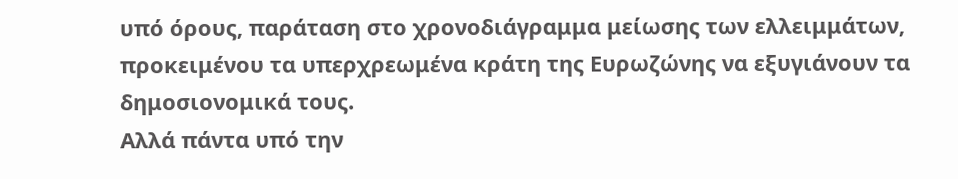υπό όρους, παράταση στο χρονοδιάγραμμα μείωσης των ελλειμμάτων, προκειμένου τα υπερχρεωμένα κράτη της Ευρωζώνης να εξυγιάνουν τα δημοσιονομικά τους.
Αλλά πάντα υπό την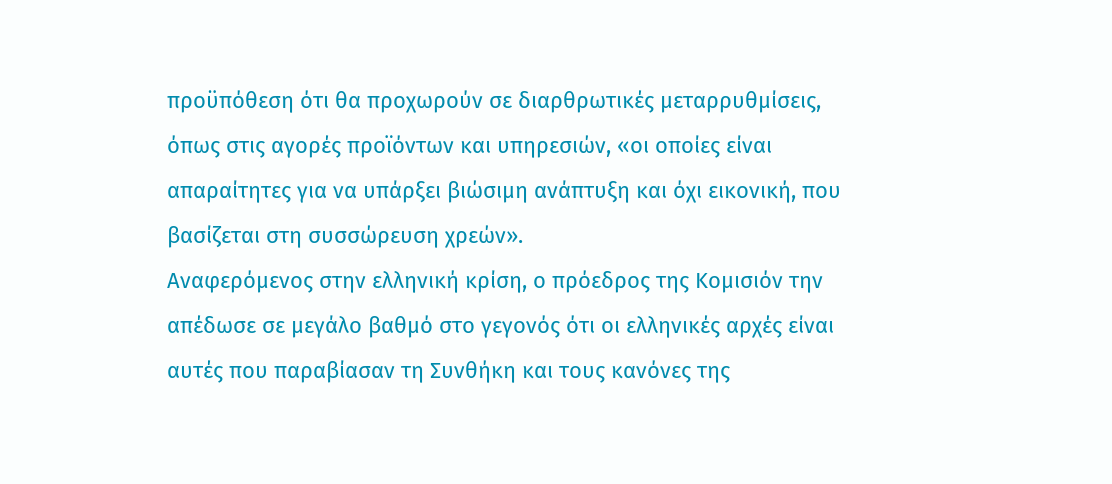προϋπόθεση ότι θα προχωρούν σε διαρθρωτικές μεταρρυθμίσεις, όπως στις αγορές προϊόντων και υπηρεσιών, «οι οποίες είναι απαραίτητες για να υπάρξει βιώσιμη ανάπτυξη και όχι εικονική, που βασίζεται στη συσσώρευση χρεών».
Αναφερόμενος στην ελληνική κρίση, ο πρόεδρος της Κομισιόν την απέδωσε σε μεγάλο βαθμό στο γεγονός ότι οι ελληνικές αρχές είναι αυτές που παραβίασαν τη Συνθήκη και τους κανόνες της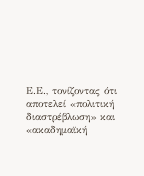Ε.Ε., τονίζοντας ότι αποτελεί «πολιτική διαστρέβλωση» και «ακαδημαϊκή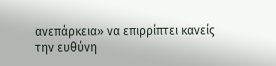ανεπάρκεια» να επιρρίπτει κανείς την ευθύνη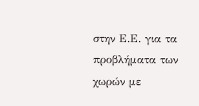στην Ε.Ε. για τα προβλήματα των χωρών με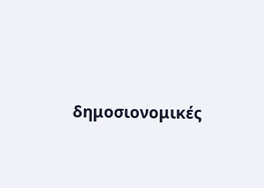δημοσιονομικές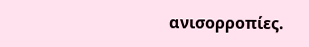ανισορροπίες.